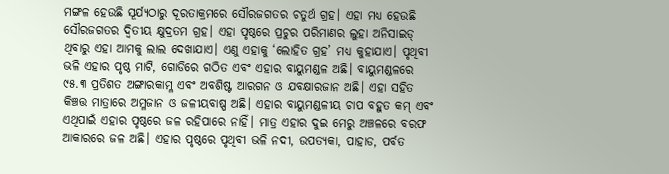ମଙ୍ଗଳ ହେଉଛି ସୂର୍ଯ୍ୟଠାରୁ ଦୂରତାକ୍ରମରେ ସୌରଜଗତର ଚତୁର୍ଥ ଗ୍ରହ। ଏହା ମଧ୍ୟ ହେଉଛି ସୌରଜଗତର ଦ୍ୱିତୀୟ କ୍ଷୁଦ୍ରତମ ଗ୍ରହ। ଏହା ପୃଷ୍ଠରେ ପ୍ରଚୁର ପରିମାଣର ଲୁହା ଅନିସାଇଡ୍ ଥିବାରୁ ଏହା ଆମକୁ ଲାଲ ଦେଖାଯାଏ। ଏଣୁ ଏହାକୁ ‘ଲୋହିତ ଗ୍ରହ’ ମଧ୍ୟ କୁହାଯାଏ। ପୃଥିବୀ ଭଳି ଏହାର ପୃଷ୍ଠ ମାଟି, ଗୋଡିରେ ଗଠିତ ଏବଂ ଏହାର ବାୟୁମଣ୍ଡଳ ଅଛି। ବାୟୁମଣ୍ଡଳରେ ୯୫.୩ ପ୍ରତିଶତ ଅଙ୍ଗାରକାମ୍ଳ ଏବଂ ଅବଶିଷ୍ଟ ଆରଗନ ଓ ଯବକ୍ଷାରଜାନ ଅଛି। ଏହା ସହିତ କିଞ୍ଚତ୍ତ ମାତ୍ରାରେ ଅମ୍ଳଜାନ ଓ ଜଳୀୟବାଷ୍ପ ଅଛି। ଏହାର ବାୟୁମଣ୍ଡଳୀୟ ଚାପ ବହୁତ କମ୍ ଏବଂ ଏଥିପାଇଁ ଏହାର ପୃଷ୍ଠରେ ଜଳ ରହିପାରେ ନାହିଁ। ମାତ୍ର ଏହାର ଦୁଇ ମେରୁ ଅଞ୍ଚଳରେ ବରଫ ଆକାରରେ ଜଳ ଅଛି। ଏହାର ପୃଷ୍ଠରେ ପୃଥିବୀ ଭଳି ନଦୀ, ଉପତ୍ୟକା, ପାହାଡ, ପର୍ବତ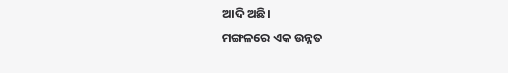ଆଦି ଅଛି।
ମଙ୍ଗଳରେ ଏକ ଉନ୍ନତ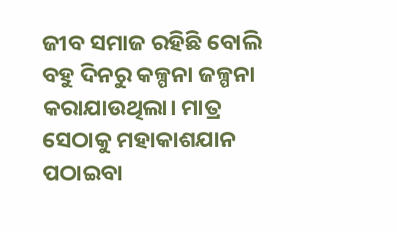ଜୀବ ସମାଜ ରହିଛି ବୋଲି ବହୁ ଦିନରୁ କଳ୍ପନା ଜଳ୍ପନା କରାଯାଉଥିଲା। ମାତ୍ର ସେଠାକୁ ମହାକାଶଯାନ ପଠାଇବା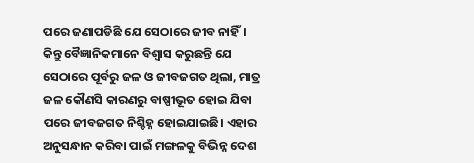ପରେ ଜଣାପଡିଛି ଯେ ସେଠାରେ ଜୀବ ନାହିଁ। କିନ୍ତୁ ବୈଜ୍ଞାନିକମାନେ ବିଶ୍ୱାସ କରୁଛନ୍ତି ଯେ ସେଠାରେ ପୂର୍ବରୁ ଜଳ ଓ ଜୀବଜଗତ ଥିଲା, ମାତ୍ର ଜଳ କୌଣସି କାରଣରୁ ବାଷ୍ପୀଭୂତ ହୋଇ ଯିବା ପରେ ଜୀବଜଗତ ନିଶ୍ଚିହ୍ନ ହୋଇଯାଇଛି। ଏହାର ଅନୁସନ୍ଧାନ କରିବା ପାଇଁ ମଙ୍ଗଳକୁ ବିଭିନ୍ନ ଦେଶ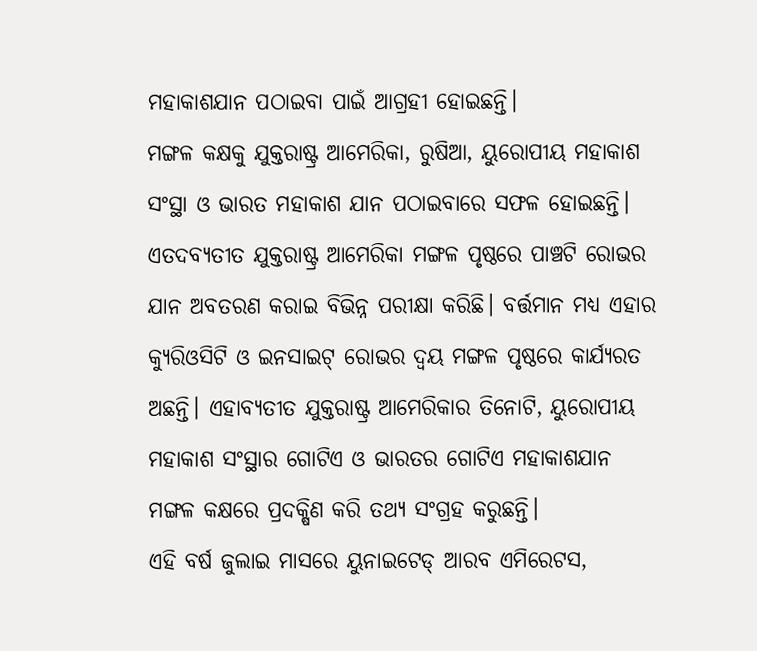ମହାକାଶଯାନ ପଠାଇବା ପାଇଁ ଆଗ୍ରହୀ ହୋଇଛନ୍ତି।
ମଙ୍ଗଳ କକ୍ଷକୁ ଯୁକ୍ତରାଷ୍ଟ୍ର ଆମେରିକା, ରୁଷିଆ, ୟୁରୋପୀୟ ମହାକାଶ ସଂସ୍ଥା ଓ ଭାରତ ମହାକାଶ ଯାନ ପଠାଇବାରେ ସଫଳ ହୋଇଛନ୍ତି। ଏତଦବ୍ୟତୀତ ଯୁକ୍ତରାଷ୍ଟ୍ର ଆମେରିକା ମଙ୍ଗଳ ପୃଷ୍ଠରେ ପାଞ୍ଚଟି ରୋଭର ଯାନ ଅବତରଣ କରାଇ ବିଭିନ୍ନ ପରୀକ୍ଷା କରିଛି। ବର୍ତ୍ତମାନ ମଧ୍ୟ ଏହାର କ୍ୟୁରିଓସିଟି ଓ ଇନସାଇଟ୍ ରୋଭର ଦ୍ୱୟ ମଙ୍ଗଳ ପୃଷ୍ଠରେ କାର୍ଯ୍ୟରତ ଅଛନ୍ତି। ଏହାବ୍ୟତୀତ ଯୁକ୍ତରାଷ୍ଟ୍ର ଆମେରିକାର ତିନୋଟି, ୟୁରୋପୀୟ ମହାକାଶ ସଂସ୍ଥାର ଗୋଟିଏ ଓ ଭାରତର ଗୋଟିଏ ମହାକାଶଯାନ ମଙ୍ଗଳ କକ୍ଷରେ ପ୍ରଦକ୍ଷିଣ କରି ତଥ୍ୟ ସଂଗ୍ରହ କରୁଛନ୍ତି।
ଏହି ବର୍ଷ ଜୁଲାଇ ମାସରେ ୟୁନାଇଟେଡ୍ ଆରବ ଏମିରେଟସ,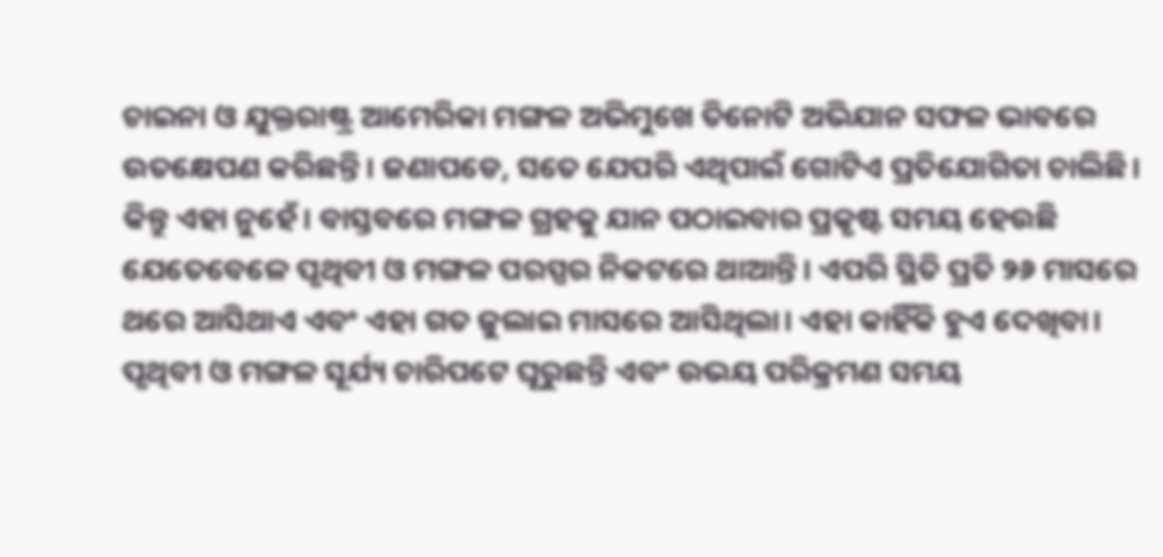ଚାଇନା ଓ ଯୁକ୍ତରାଷ୍ଟ୍ର ଆମେରିକା ମଙ୍ଗଳ ଅଭିମୁଖେ ତିନୋଟି ଅଭିଯାନ ସଫଳ ଭାବରେ ଉତକ୍ଷେପଣ କରିଛନ୍ତି। ଜଣାପଡେ, ସତେ ଯେପରି ଏଥିପାଇଁ ଗୋଟିଏ ପ୍ରତିଯୋଗିତା ଚାଲିଛି। କିନ୍ତୁ ଏହା ନୁହେଁ। ବାସ୍ତବରେ ମଙ୍ଗଳ ଗ୍ରହକୁ ଯାନ ପଠାଇବାର ପ୍ରକୃଷ୍ଟ ସମୟ ହେଉଛି ଯେତେବେଳେ ପୃଥିବୀ ଓ ମଙ୍ଗଳ ପରସ୍ପର ନିକଟରେ ଥାଆନ୍ତି। ଏପରି ସ୍ଥିତି ପ୍ରତି ୨୬ ମାସରେ ଥରେ ଆସିଥାଏ ଏବଂ ଏହା ଗତ ଜୁଲାଇ ମାସରେ ଆସିଥିଲା। ଏହା କାହିଁକି ହୁଏ ଦେଖିବା। ପୃଥିବୀ ଓ ମଙ୍ଗଳ ସୂର୍ଯ୍ୟ ଚାରିପଟେ ଘୂରୁଛନ୍ତି ଏବଂ ଉଭୟ ପରିକ୍ରମଣ ସମୟ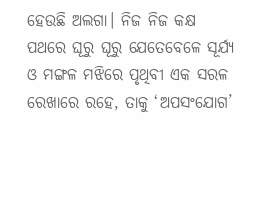ହେଉଛି ଅଲଗା। ନିଜ ନିଜ କକ୍ଷ ପଥରେ ଘୂରୁ ଘୂରୁ ଯେତେବେଳେ ସୂର୍ଯ୍ୟ ଓ ମଙ୍ଗଳ ମଝିରେ ପୃଥିବୀ ଏକ ସରଳ ରେଖାରେ ରହେ, ତାକୁ ‘ଅପସଂଯୋଗ’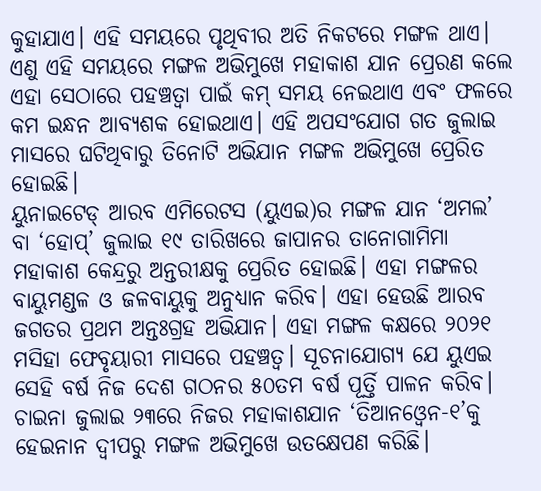କୁହାଯାଏ। ଏହି ସମୟରେ ପୃଥିବୀର ଅତି ନିକଟରେ ମଙ୍ଗଳ ଥାଏ। ଏଣୁ ଏହି ସମୟରେ ମଙ୍ଗଳ ଅଭିମୁଖେ ମହାକାଶ ଯାନ ପ୍ରେରଣ କଲେ ଏହା ସେଠାରେ ପହଞ୍ଚତ୍ବା ପାଇଁ କମ୍ ସମୟ ନେଇଥାଏ ଏବଂ ଫଳରେ କମ ଇନ୍ଧନ ଆବ୍ୟଶକ ହୋଇଥାଏ। ଏହି ଅପସଂଯୋଗ ଗତ ଜୁଲାଇ ମାସରେ ଘଟିଥିବାରୁ ତିନୋଟି ଅଭିଯାନ ମଙ୍ଗଳ ଅଭିମୁଖେ ପ୍ରେରିତ ହୋଇଛି।
ୟୁନାଇଟେଡ୍ ଆରବ ଏମିରେଟସ (ୟୁଏଇ)ର ମଙ୍ଗଳ ଯାନ ‘ଅମଲ’ ବା ‘ହୋପ୍’ ଜୁଲାଇ ୧୯ ତାରିଖରେ ଜାପାନର ତାନୋଗାମିମା ମହାକାଶ କେନ୍ଦ୍ରରୁ ଅନ୍ତରୀକ୍ଷକୁ ପ୍ରେରିତ ହୋଇଛି। ଏହା ମଙ୍ଗଳର ବାୟୁମଣ୍ଡଳ ଓ ଜଳବାୟୁକୁ ଅନୁଧ୍ୟାନ କରିବ। ଏହା ହେଉଛି ଆରବ ଜଗତର ପ୍ରଥମ ଅନ୍ତଃଗ୍ରହ ଅଭିଯାନ। ଏହା ମଙ୍ଗଳ କକ୍ଷରେ ୨୦୨୧ ମସିହା ଫେବୃୟାରୀ ମାସରେ ପହଞ୍ଚତ୍ବ। ସୂଚନାଯୋଗ୍ୟ ଯେ ୟୁଏଇ ସେହି ବର୍ଷ ନିଜ ଦେଶ ଗଠନର ୫୦ତମ ବର୍ଷ ପୂର୍ତ୍ତି ପାଳନ କରିବ।
ଚାଇନା ଜୁଲାଇ ୨୩ରେ ନିଜର ମହାକାଶଯାନ ‘ତିଆନଓ୍ବେନ-୧’କୁ ହେଇନାନ ଦ୍ୱୀପରୁ ମଙ୍ଗଳ ଅଭିମୁଖେ ଉତକ୍ଷେପଣ କରିଛି।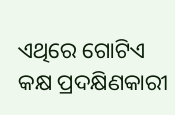ଏଥିରେ ଗୋଟିଏ କକ୍ଷ ପ୍ରଦକ୍ଷିଣକାରୀ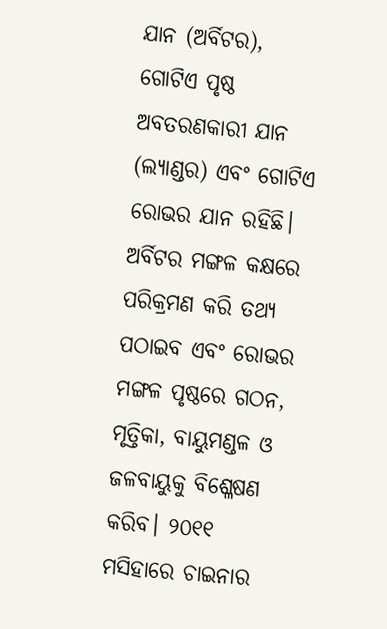ଯାନ (ଅର୍ବିଟର), ଗୋଟିଏ ପୃଷ୍ଠ ଅବତରଣକାରୀ ଯାନ (ଲ୍ୟାଣ୍ଡର) ଏବଂ ଗୋଟିଏ ରୋଭର ଯାନ ରହିଛି। ଅର୍ବିଟର ମଙ୍ଗଳ କକ୍ଷରେ ପରିକ୍ରମଣ କରି ତଥ୍ୟ ପଠାଇବ ଏବଂ ରୋଭର ମଙ୍ଗଳ ପୃଷ୍ଠରେ ଗଠନ, ମୃତ୍ତିକା, ବାୟୁମଣ୍ଡଳ ଓ ଜଳବାୟୁକୁ ବିଶ୍ଳେଷଣ କରିବ। ୨୦୧୧ ମସିହାରେ ଚାଇନାର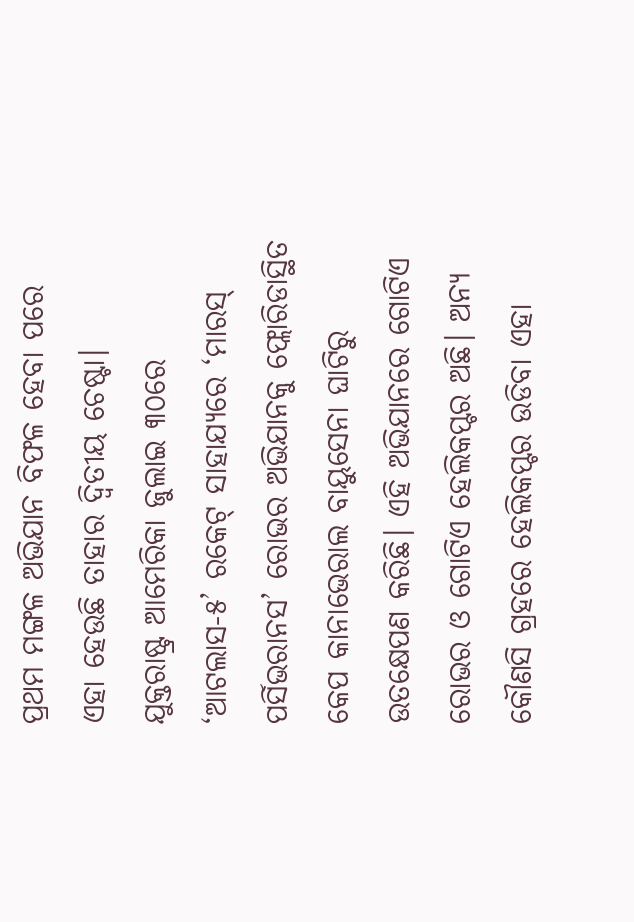ପ୍ରଥମ ମଙ୍ଗଳ ଅଭିଯାନ ବିଫଳ ହେବା ପରେ ଏହା ହେଉଛି ତାହାର ଦ୍ୱିତୀୟ ଚେଷ୍ଟା।
ଯୁକ୍ତରାଷ୍ଟ୍ର ଆମେରିକା ଜୁଲାଇ ୩୦ରେ ‘ଆଟଲାସ-୫’ ରକେଟ୍ ସାହାଯ୍ୟରେ ‘ମାରସ୍ ପର୍ସିଭରାନସ’ ରୋଭର ଅଭିଯାନକୁ ଫ୍ଲୋରିଡାସ୍ଥିତ କେପ କାନାଭେରାଲ ବାୟୁସେନା ଘାଟିରୁ ଉତକ୍ଷେପଣ କରିଛି। ଏହି ଅଭିଯାନରେ ଗୋଟିଏ ରୋଭର ଓ ଗୋଟିଏ ହେଲିକପ୍ଟର ଅଛି। ଅନ୍ୟ କୌଣସି ଗ୍ରହରେ ହେଲିକପ୍ଟର ଉଡିବା ଏହା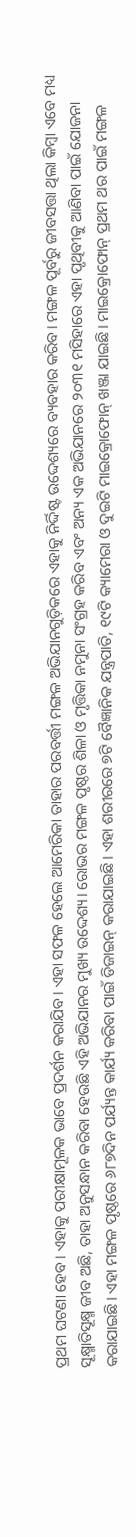ପ୍ରଥମ ଘଟଣା ହେବ। ଏହାକୁ ପରୀକ୍ଷାମୂଳକ ଭାବେ ପ୍ରଦର୍ଶନ କରାଯିବ। ଏହା ସଫଳ ହେଲେ ଆମେରିକା ତାହାର ପରବର୍ତ୍ତୀ ମଙ୍ଗଳ ଅଭିଯାନଗୁଡ଼ିକରେ ଏହାକୁ ନିର୍ଦ୍ଦିଷ୍ଟ ଉଦ୍ଦେଶ୍ୟରେ ବ୍ୟବହାର କରିବ। ମଙ୍ଗଳ ପୂର୍ବରୁ ଜୀବସତ୍ତା ଥିଲା କିମ୍ବା ଏବେ ମଧ୍ୟ ସୂକ୍ଷ୍ମାତିସୂକ୍ଷ୍ମ ଜୀବ ଅଛି, ତାହା ଅନୁସନ୍ଧାନ କରିବା ହେଉଛି ଏହି ଅଭିଯାନର ମୁଖ୍ୟ ଉଦ୍ଦେଶ୍ୟ। ରୋଭର ମଙ୍ଗଳ ପୃଷ୍ଠର ଶିଳା ଓ ମୃତ୍ତିକା ନମୁନା ସଂଗ୍ରହ କରିବ ଏବଂ ଅନ୍ୟ ଏକ ଅଭିଯାନରେ ୨୦୩୧ ମସିହାରେ ଏହା ପୃଥିବୀକୁ ଆଣିବା ପାଇଁ ଯୋଜନା କରାଯାଇଛି। ଏହା ମଙ୍ଗଳ ପୃଷ୍ଠରେ ୬୮୭ଦିନ ପର୍ଯ୍ୟନ୍ତ କାର୍ଯ୍ୟ କରିବା ପାଇଁ ଡିଜାଇନ୍ କରାଯାଇଛି। ଏହା ଶରୀରରେ ୭ଟି ବୈଜ୍ଞାନିକ ଯନ୍ତ୍ରପାତି, ୧୯ଟି କ୍ୟାମେରା ଓ ଦୁଇଟି ମାଇକ୍ରୋଫୋନ୍ ଖଞ୍ଜା ଯାଇଛି। ମାଇକ୍ରୋଫୋନ୍ ପ୍ରଥମ ଥର ପାଇଁ ମଙ୍ଗଳ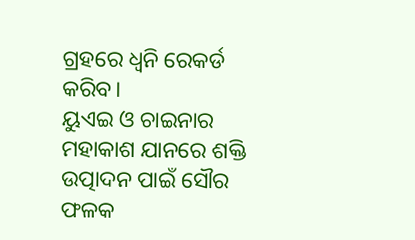ଗ୍ରହରେ ଧ୍ୱନି ରେକର୍ଡ କରିବ।
ୟୁଏଇ ଓ ଚାଇନାର ମହାକାଶ ଯାନରେ ଶକ୍ତି ଉତ୍ପାଦନ ପାଇଁ ସୌର ଫଳକ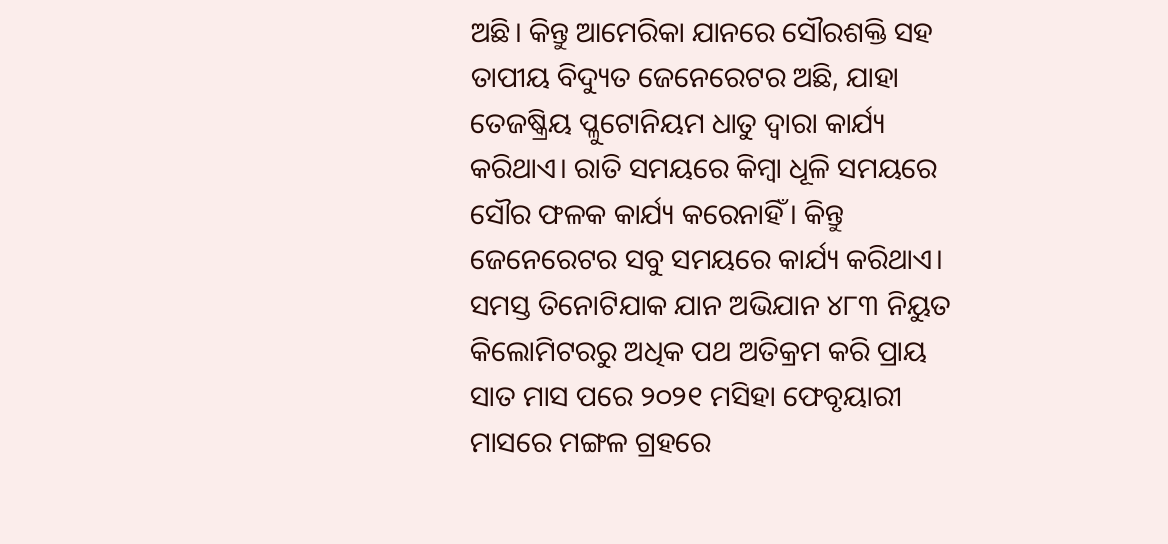ଅଛି। କିନ୍ତୁ ଆମେରିକା ଯାନରେ ସୌରଶକ୍ତି ସହ ତାପୀୟ ବିଦ୍ୟୁତ ଜେନେରେଟର ଅଛି, ଯାହା ତେଜଷ୍କ୍ରିୟ ପ୍ଳୁଟୋନିୟମ ଧାତୁ ଦ୍ୱାରା କାର୍ଯ୍ୟ କରିଥାଏ। ରାତି ସମୟରେ କିମ୍ବା ଧୂଳି ସମୟରେ ସୌର ଫଳକ କାର୍ଯ୍ୟ କରେନାହିଁ। କିନ୍ତୁ ଜେନେରେଟର ସବୁ ସମୟରେ କାର୍ଯ୍ୟ କରିଥାଏ।
ସମସ୍ତ ତିନୋଟିଯାକ ଯାନ ଅଭିଯାନ ୪୮୩ ନିୟୁତ କିଲୋମିଟରରୁ ଅଧିକ ପଥ ଅତିକ୍ରମ କରି ପ୍ରାୟ ସାତ ମାସ ପରେ ୨୦୨୧ ମସିହା ଫେବୃୟାରୀ ମାସରେ ମଙ୍ଗଳ ଗ୍ରହରେ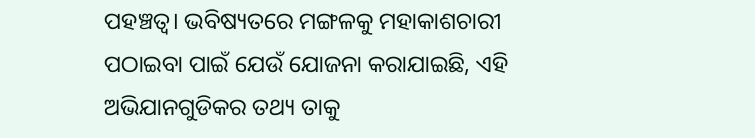ପହଞ୍ଚତ୍ବ। ଭବିଷ୍ୟତରେ ମଙ୍ଗଳକୁ ମହାକାଶଚାରୀ ପଠାଇବା ପାଇଁ ଯେଉଁ ଯୋଜନା କରାଯାଇଛି, ଏହି ଅଭିଯାନଗୁଡିକର ତଥ୍ୟ ତାକୁ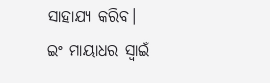ସାହାଯ୍ୟ କରିବ।
ଇଂ ମାୟାଧର ସ୍ବାଇଁ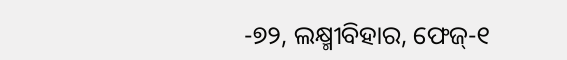-୭୨, ଲକ୍ଷ୍ମୀବିହାର, ଫେଜ୍-୧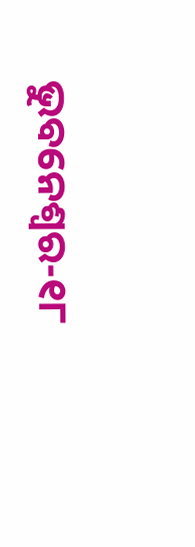ଭୁବନେଶ୍ୱର-୧୮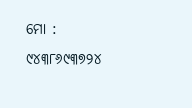ମୋ : ୯୪୩୮୬୯୩୭୨୪